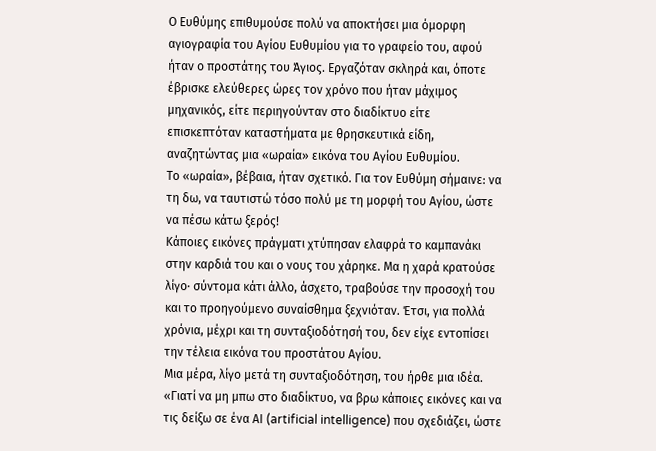Ο Ευθύμης επιθυμούσε πολύ να αποκτήσει μια όμορφη αγιογραφία του Αγίου Ευθυμίου για το γραφείο του, αφού ήταν ο προστάτης του Άγιος. Εργαζόταν σκληρά και, όποτε έβρισκε ελεύθερες ώρες τον χρόνο που ήταν μάχιμος μηχανικός, είτε περιηγούνταν στο διαδίκτυο είτε επισκεπτόταν καταστήματα με θρησκευτικά είδη, αναζητώντας μια «ωραία» εικόνα του Αγίου Ευθυμίου.
Το «ωραία», βέβαια, ήταν σχετικό. Για τον Ευθύμη σήμαινε: να τη δω, να ταυτιστώ τόσο πολύ με τη μορφή του Αγίου, ώστε να πέσω κάτω ξερός!
Κάποιες εικόνες πράγματι χτύπησαν ελαφρά το καμπανάκι στην καρδιά του και ο νους του χάρηκε. Μα η χαρά κρατούσε λίγο· σύντομα κάτι άλλο, άσχετο, τραβούσε την προσοχή του και το προηγούμενο συναίσθημα ξεχνιόταν. Έτσι, για πολλά χρόνια, μέχρι και τη συνταξιοδότησή του, δεν είχε εντοπίσει την τέλεια εικόνα του προστάτου Αγίου.
Μια μέρα, λίγο μετά τη συνταξιοδότηση, του ήρθε μια ιδέα.
«Γιατί να μη μπω στο διαδίκτυο, να βρω κάποιες εικόνες και να τις δείξω σε ένα ΑΙ (artificial intelligence) που σχεδιάζει, ώστε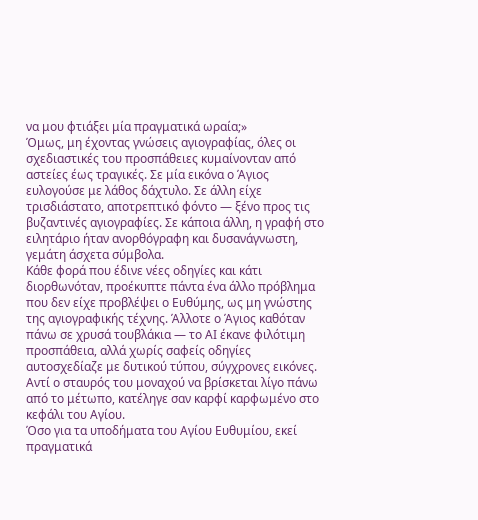να μου φτιάξει μία πραγματικά ωραία;»
Όμως, μη έχοντας γνώσεις αγιογραφίας, όλες οι σχεδιαστικές του προσπάθειες κυμαίνονταν από αστείες έως τραγικές. Σε μία εικόνα ο Άγιος ευλογούσε με λάθος δάχτυλο. Σε άλλη είχε τρισδιάστατο, αποτρεπτικό φόντο — ξένο προς τις βυζαντινές αγιογραφίες. Σε κάποια άλλη, η γραφή στο ειλητάριο ήταν ανορθόγραφη και δυσανάγνωστη, γεμάτη άσχετα σύμβολα.
Κάθε φορά που έδινε νέες οδηγίες και κάτι διορθωνόταν, προέκυπτε πάντα ένα άλλο πρόβλημα που δεν είχε προβλέψει ο Ευθύμης, ως μη γνώστης της αγιογραφικής τέχνης. Άλλοτε ο Άγιος καθόταν πάνω σε χρυσά τουβλάκια — το ΑΙ έκανε φιλότιμη προσπάθεια, αλλά χωρίς σαφείς οδηγίες αυτοσχεδίαζε με δυτικού τύπου, σύγχρονες εικόνες. Αντί ο σταυρός του μοναχού να βρίσκεται λίγο πάνω από το μέτωπο, κατέληγε σαν καρφί καρφωμένο στο κεφάλι του Αγίου.
Όσο για τα υποδήματα του Αγίου Ευθυμίου, εκεί πραγματικά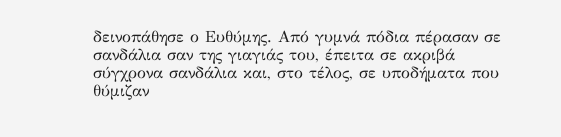δεινοπάθησε ο Ευθύμης. Από γυμνά πόδια πέρασαν σε σανδάλια σαν της γιαγιάς του, έπειτα σε ακριβά σύγχρονα σανδάλια και, στο τέλος, σε υποδήματα που θύμιζαν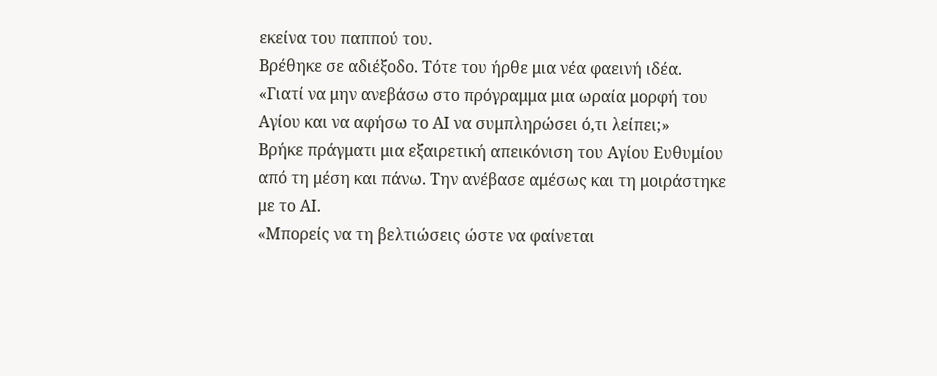εκείνα του παππού του.
Βρέθηκε σε αδιέξοδο. Τότε του ήρθε μια νέα φαεινή ιδέα.
«Γιατί να μην ανεβάσω στο πρόγραμμα μια ωραία μορφή του Αγίου και να αφήσω το ΑΙ να συμπληρώσει ό,τι λείπει;»
Βρήκε πράγματι μια εξαιρετική απεικόνιση του Αγίου Ευθυμίου από τη μέση και πάνω. Την ανέβασε αμέσως και τη μοιράστηκε με το ΑΙ.
«Μπορείς να τη βελτιώσεις ώστε να φαίνεται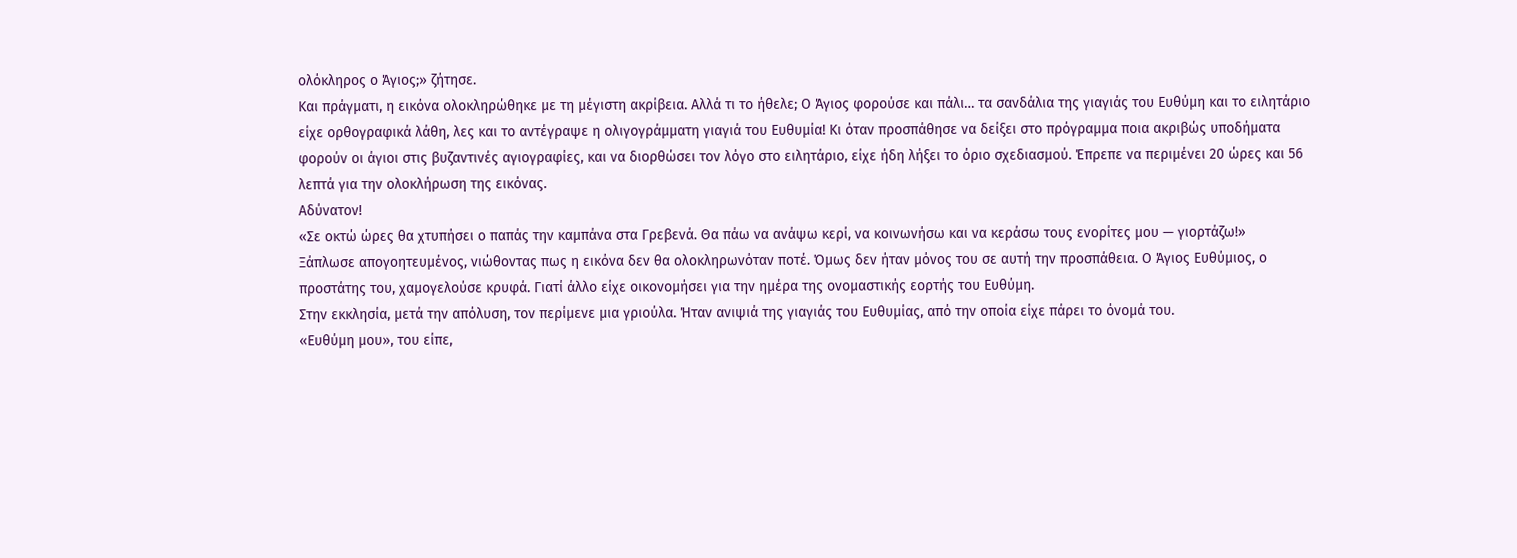ολόκληρος ο Άγιος;» ζήτησε.
Και πράγματι, η εικόνα ολοκληρώθηκε με τη μέγιστη ακρίβεια. Αλλά τι το ήθελε; Ο Άγιος φορούσε και πάλι… τα σανδάλια της γιαγιάς του Ευθύμη και το ειλητάριο είχε ορθογραφικά λάθη, λες και το αντέγραψε η ολιγογράμματη γιαγιά του Ευθυμία! Κι όταν προσπάθησε να δείξει στο πρόγραμμα ποια ακριβώς υποδήματα φορούν οι άγιοι στις βυζαντινές αγιογραφίες, και να διορθώσει τον λόγο στο ειλητάριο, είχε ήδη λήξει το όριο σχεδιασμού. Έπρεπε να περιμένει 20 ώρες και 56 λεπτά για την ολοκλήρωση της εικόνας.
Αδύνατον!
«Σε οκτώ ώρες θα χτυπήσει ο παπάς την καμπάνα στα Γρεβενά. Θα πάω να ανάψω κερί, να κοινωνήσω και να κεράσω τους ενορίτες μου — γιορτάζω!»
Ξάπλωσε απογοητευμένος, νιώθοντας πως η εικόνα δεν θα ολοκληρωνόταν ποτέ. Όμως δεν ήταν μόνος του σε αυτή την προσπάθεια. Ο Άγιος Ευθύμιος, ο προστάτης του, χαμογελούσε κρυφά. Γιατί άλλο είχε οικονoμήσει για την ημέρα της ονομαστικής εορτής του Ευθύμη.
Στην εκκλησία, μετά την απόλυση, τον περίμενε μια γριούλα. Ήταν ανιψιά της γιαγιάς του Ευθυμίας, από την οποία είχε πάρει το όνομά του.
«Ευθύμη μου», του είπε,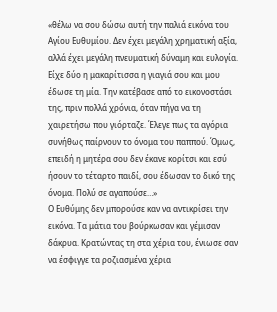«θέλω να σου δώσω αυτή την παλιά εικόνα του Αγίου Ευθυμίου. Δεν έχει μεγάλη χρηματική αξία, αλλά έχει μεγάλη πνευματική δύναμη και ευλογία. Είχε δύο η μακαρίτισσα η γιαγιά σου και μου έδωσε τη μία. Την κατέβασε από το εικονοστάσι της, πριν πολλά χρόνια, όταν πήγα να τη χαιρετήσω που γιόρταζε. Έλεγε πως τα αγόρια συνήθως παίρνουν το όνομα του παππού. Όμως, επειδή η μητέρα σου δεν έκανε κορίτσι και εσύ ήσουν το τέταρτο παιδί, σου έδωσαν το δικό της όνομα. Πολύ σε αγαπούσε…»
Ο Ευθύμης δεν μπορούσε καν να αντικρίσει την εικόνα. Τα μάτια του βούρκωσαν και γέμισαν δάκρυα. Κρατώντας τη στα χέρια του, ένιωσε σαν να έσφιγγε τα ροζιασμένα χέρια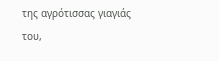της αγρότισσας γιαγιάς του,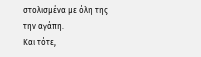στολισμένα με όλη της την αγάπη.
Και τότε,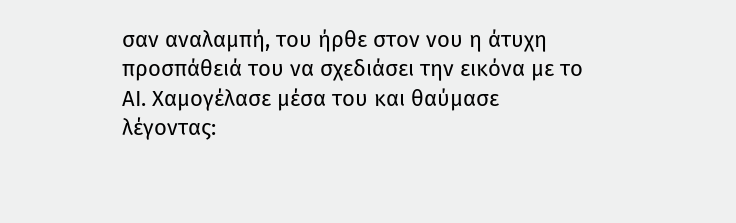σαν αναλαμπή, του ήρθε στον νου η άτυχη προσπάθειά του να σχεδιάσει την εικόνα με το ΑΙ. Χαμογέλασε μέσα του και θαύμασε λέγοντας: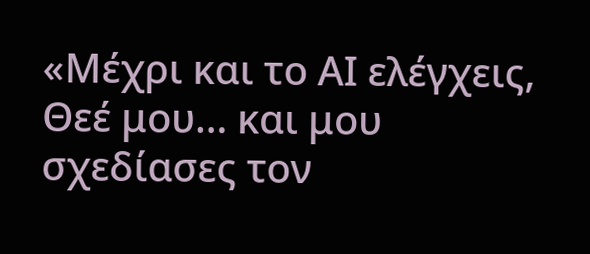«Μέχρι και το ΑΙ ελέγχεις, Θεέ μου… και μου σχεδίασες τον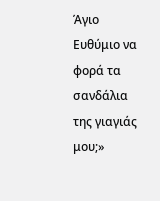Άγιο Ευθύμιο να φορά τα σανδάλια της γιαγιάς μου;»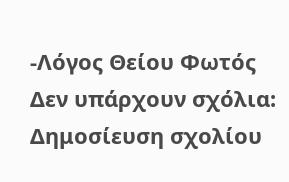-Λόγος Θείου Φωτός
Δεν υπάρχουν σχόλια:
Δημοσίευση σχολίου